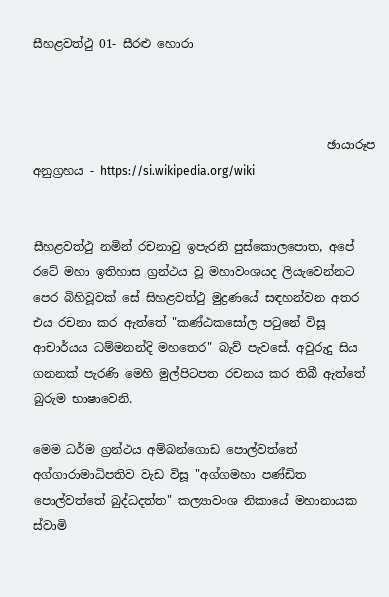සීහළවත්ථු 01- සීරළු හොරා



                                                 ඡායාරූප අනුග්‍රහය - https://si.wikipedia.org/wiki


සීහළවත්ථු නමින් රචනාවු ඉපැරනි පුස්කොලපොත, අපේ රටේ මහා ඉතිහාස ග්‍රන්ථය වූ මහාවංශයද ලියැවෙන්නට පෙර බිහිවූවක් සේ සිහළවත්ථු මුද්‍රණයේ සඳහන්වන අතර එය රචනා කර ඇත්තේ "කණ්ඨකසෝල පටුනේ විසූ ආචාර්යය ධම්මනන්දි මහතෙර" බැව් පැවසේ. අවුරුදු සිය ගනනක් පැරණි මෙහි මුල්පිටපත රචනය කර තිබී ඇත්තේ බුරුම භාෂාවෙනි.

මෙම ධර්ම ග්‍රන්ථය අම්බන්ගොඩ පොල්වත්තේ අග්ගාරාමාධිපතිව වැඩ විසූ "අග්ගමහා පණ්ඩිත පොල්වත්තේ බුද්ධදත්ත" කල්‍යාවංශ නිකායේ මහානායක ස්වාමි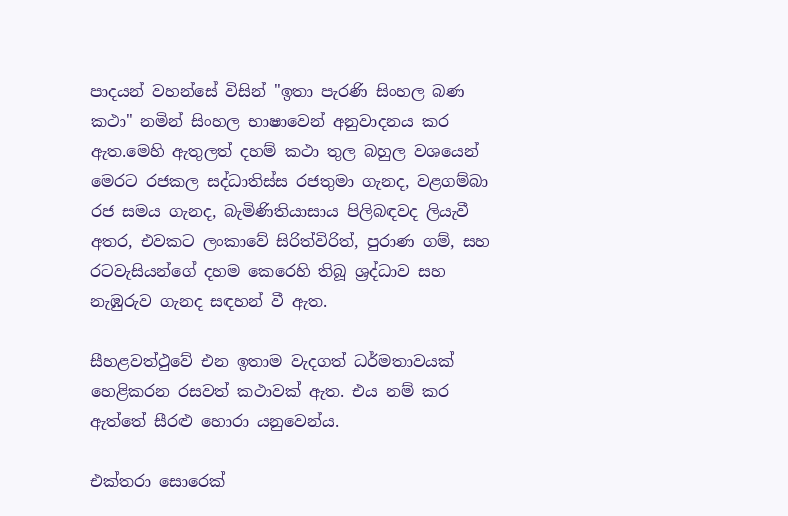පාදයන් වහන්සේ විසින් "ඉතා පැරණි සිංහල බණ කථා" නමින් සිංහල භාෂාවෙන් අනුවාදනය කර ඇත.මෙහි ඇතුලත් දහම් කථා තුල බහුල වශයෙන් මෙරට රජකල සද්ධාතිස්ස රජතුමා ගැනද, වළගම්බා රජ සමය ගැනද, බැමිණිතියාසාය පිලිබඳවද ලියැවී අතර, එවකට ලංකාවේ සිරිත්විරිත්, පුරාණ ගම්, සහ රටවැසියන්ගේ දහම කෙරෙහි තිබූ ශ්‍රද්ධාව සහ නැඹුරුව ගැනද සඳහන් වී ඇත.

සීහළවත්ථුවේ එන ඉතාම වැදගත් ධර්මතාවයක් හෙළිකරන රසවත් කථාවක් ඇත. එය නම් කර ඇත්තේ සීරළු හොරා යනුවෙන්ය.

එක්තරා සොරෙක්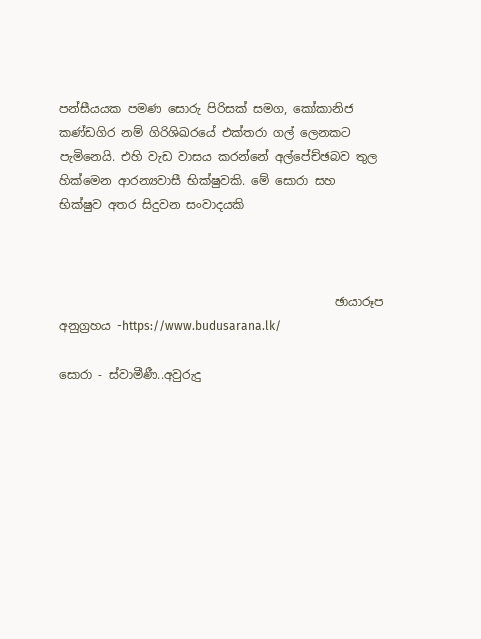පන්සීයයක පමණ සොරු පිරිසක් සමග, කෝකානිජ කණ්ඩගිර නම් ගිරිශිඛරයේ එක්තරා ගල් ලෙනකට පැමිනෙයි. එහි වැඩ වාසය කරන්නේ අල්පේච්ඡබව තුල හික්මෙන ආරන්‍යවාසී භික්ෂුවකි. මේ සොරා සහ භික්ෂුව අතර සිදුවන සංවාදයකි



                                              ඡායාරූප අනුග්‍රහය -https://www.budusarana.lk/

සොරා - ස්වාමීණී..අවුරුදු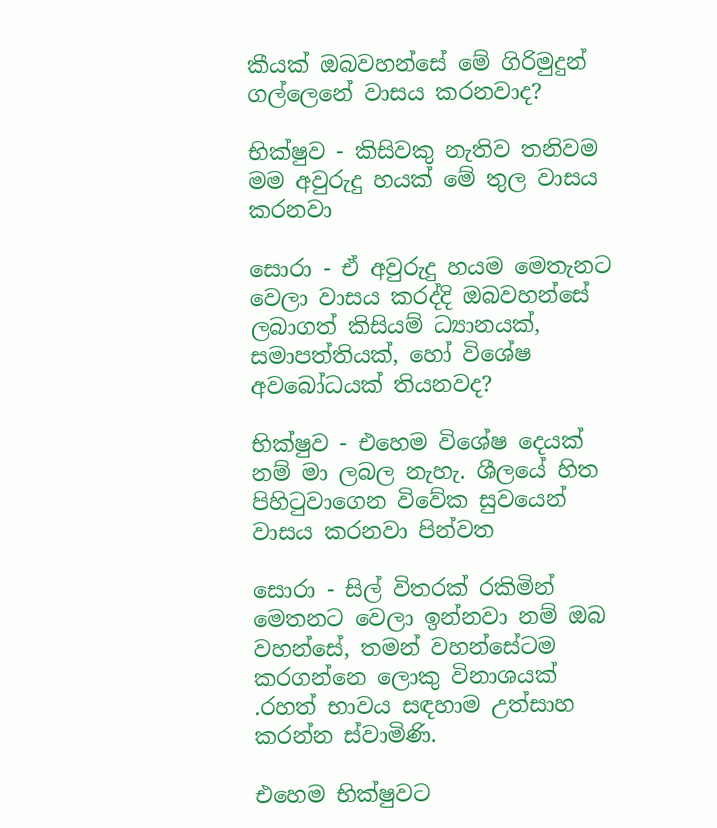කීයක් ඔබවහන්සේ මේ ගිරිමුදුන් ගල්ලෙනේ වාසය කරනවාද?

භික්ෂුව - කිසිවකු නැතිව තනිවම මම අවුරුදු හයක් මේ තුල වාසය කරනවා

සොරා - ඒ අවුරුදු හයම මෙතැනට වෙලා වාසය කරද්දි ඔබවහන්සේ ලබාගත් කිසියම් ධ්‍යානයක්, සමාපත්තියක්, හෝ විශේෂ අවබෝධයක් තියනවද?

භික්ෂුව - එහෙම විශේෂ දෙයක් නම් මා ලබල නැහැ. ශීලයේ හිත පිහිටුවාගෙන විවේක සුවයෙන් වාසය කරනවා පින්වත

සොරා - සිල් විතරක් රකිමින් මෙතනට වෙලා ඉන්නවා නම් ඔබ වහන්සේ, තමන් වහන්සේටම කරගන්නෙ ලොකු විනාශයක් .රහත් භාවය සඳහාම උත්සාහ කරන්න ස්වාමිණි.

එහෙම භික්ෂුවට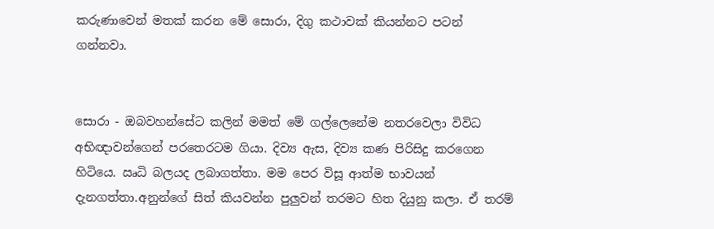කරුණාවෙන් මතක් කරන මේ සොරා, දිගු කථාවක් කියන්නට පටන් ගන්නවා.


සොරා - ඔබවහන්සේට කලින් මමත් මේ ගල්ලෙනේම නතරවෙලා විවිධ අභිඥාවන්ගෙන් පරතෙරටම ගියා. දිව්‍ය ඇස, දිව්‍ය කණ පිරිසිදු කරගෙන හිටියෙ. ඍධි බලයද ලබාගත්තා. මම පෙර විසූ ආත්ම භාවයන් දැනගත්තා.අනුන්ගේ සිත් කියවන්න පුලුවන් තරමට හිත දියුනු කලා. ඒ තරම්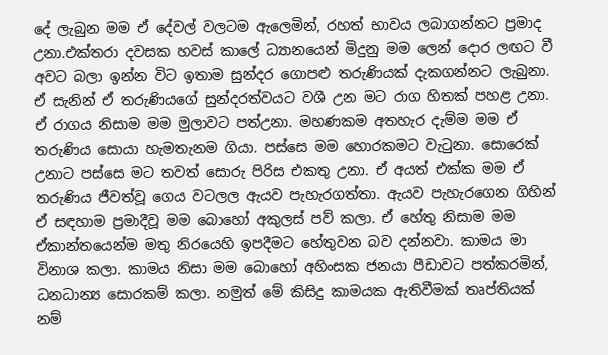දේ ලැබුන මම ඒ දේවල් වලටම ඇලෙමින්, රහත් භාවය ලබාගන්නට ප්‍රමාද උනා.එක්තරා දවසක හවස් කාලේ ධ්‍යානයෙන් මිදුනු මම ලෙන් දොර ලඟට වී අවට බලා ඉන්න විට ඉතාම සුන්දර ගොපළු තරුණියක් දැකගන්නට ලැබුනා. ඒ සැනින් ඒ තරුණියගේ සුන්දරත්වයට වශී උන මට රාග හිතක් පහළ උනා. ඒ රාගය නිසාම මම මුලාවට පත්උනා. මහණකම අතහැර දැම්ම මම ඒ තරුණිය සොයා හැමතැනම ගියා. පස්සෙ මම හොරකමට වැටුනා. සොරෙක් උනාට පස්සෙ මට තවත් සොරු පිරිස එකතු උනා. ඒ අයත් එක්ක මම ඒ තරුණිය ජීවත්වූ ගෙය වටලල ඇයව පැහැරගත්තා. ඇයව පැහැරගෙන ගිහින් ඒ සඳහාම ප්‍රමාදීවූ මම බොහෝ අකුලස් පව් කලා. ඒ හේතු නිසාම මම ඒකාන්තයෙන්ම මතු නිරයෙහි ඉපදීමට හේතුවන බව දන්නවා. කාමය මා විනාශ කලා. කාමය නිසා මම බොහෝ අහිංසක ජනයා පීඩාවට පත්කරමින්, ධනධාන්‍ය සොරකම් කලා. නමුත් මේ කිසිදු කාමයක ඇතිවීමක් තෘප්තියක් නම්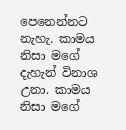පෙනෙන්නට නැහැ. කාමය නිසා මගේ දැහැන් විනාශ උනා. කාමය නිසා මගේ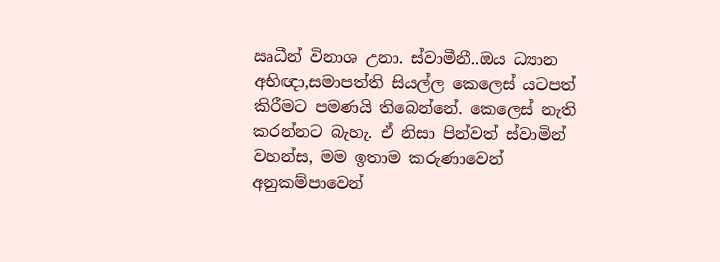ඍධීන් විනාශ උනා. ස්වාමීනී..ඔය ධ්‍යාන අභිඥා,සමාපත්ති සියල්ල කෙලෙස් යටපත් කිරීමට පමණයි තිබෙන්නේ. කෙලෙස් නැති කරන්නට බැහැ. ඒ නිසා පින්වත් ස්වාමින් වහන්ස, මම ඉතාම කරුණාවෙන් අනුකම්පාවෙන්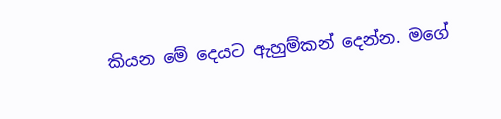කියන මේ දෙයට ඇහුම්කන් දෙන්න. මගේ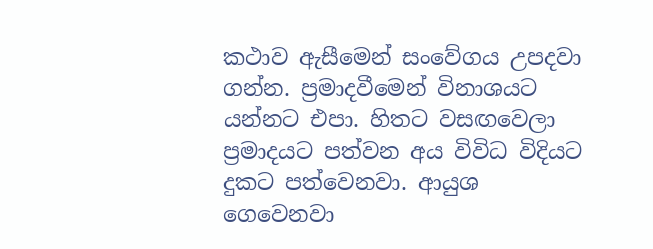කථාව ඇසීමෙන් සංවේගය උපදවා ගන්න. ප්‍රමාදවීමෙන් විනාශයට යන්නට එපා. හිතට වසඟවෙලා ප්‍රමාදයට පත්වන අය විවිධ විදියට දුකට පත්වෙනවා. ආයුශ ගෙවෙනවා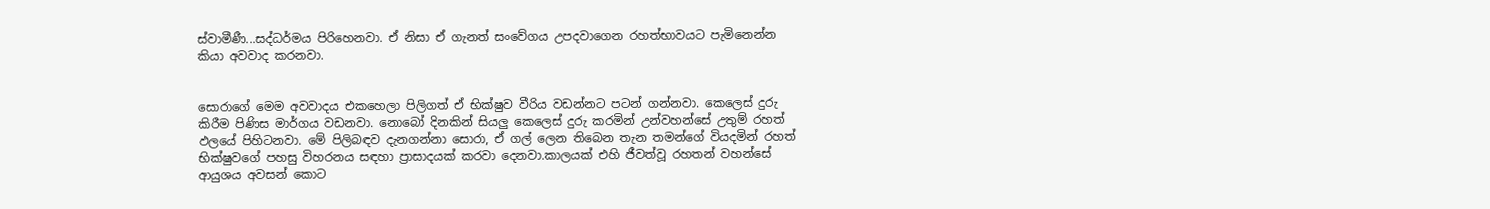ස්වාමීණී...සද්ධර්මය පිරිහෙනවා. ඒ නිසා ඒ ගැනත් සංවේගය උපදවාගෙන රහත්භාවයට පැමිනෙන්න කියා අවවාද කරනවා.


සොරාගේ මෙම අවවාදය එකහෙලා පිලිගත් ඒ භික්ෂුව වීරිය වඩන්නට පටන් ගන්නවා. කෙලෙස් දුරු කිරීම පිණිස මාර්ගය වඩනවා. නොබෝ දිනකින් සියලු කෙලෙස් දුරු කරමින් උන්වහන්සේ උතුම් රහත් ඵලයේ පිහිටනවා. මේ පිලිබඳව දැනගන්නා සොරා, ඒ ගල් ලෙන තිබෙන තැන තමන්ගේ වියදමින් රහත් භික්ෂුවගේ පහසු විහරනය සඳහා ප්‍රාසාදයක් කරවා දෙනවා.කාලයක් එහි ජීවත්වූ රහතන් වහන්සේ ආයුශය අවසන් කොට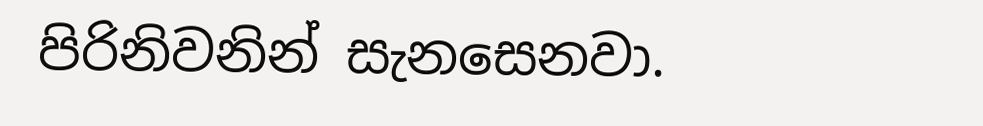පිරිනිවනින් සැනසෙනවා.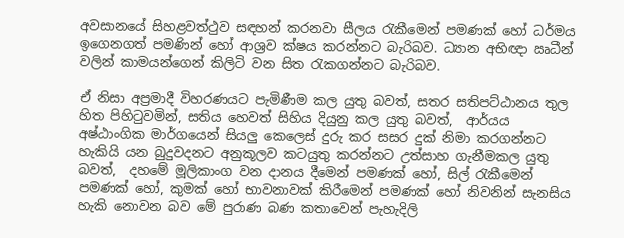අවසානයේ සිහළවත්ථුව සඳහන් කරනවා සීලය රැකීමෙන් පමණක් හෝ ධර්මය ඉගෙනගත් පමණින් හෝ ආශ්‍රව ක්ෂය කරන්නට බැරිබව. ධ්‍යාන අභිඥා ඍධීන් වලින් කාමයන්ගෙන් කිලිටි වන සිත රැකගන්නට බැරිබව.

ඒ නිසා අප්‍රමාදී විහරණයට පැමිණීම කල යුතු බවත්, සතර සතිපට්ඨානය තුල හිත පිහිටුවමින්, සතිය හෙවත් සිහිය දියුනු කල යුතු බවත්,  ආර්යය අෂ්ඨාංගික මාර්ගයෙන් සියලු කෙලෙස් දුරු කර සසර දුක් නිමා කරගන්නට හැකියි යන බුදුවදනට අනුකූලව කටයුතු කරන්නට උත්සාහ ගැනීමකල යුතු බවත්,  දහමේ මූලිකාංග වන දානය දීමෙන් පමණක් හෝ, සිල් රැකීමෙන් පමණක් හෝ, කුමක් හෝ භාවනාවක් කිරීමෙන් පමණක් හෝ නිවනින් සැනසිය හැකි නොවන බව මේ පුරාණ බණ කතාවෙන් පැහැදිලි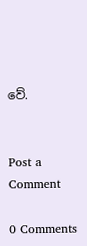වේ.


Post a Comment

0 Comments